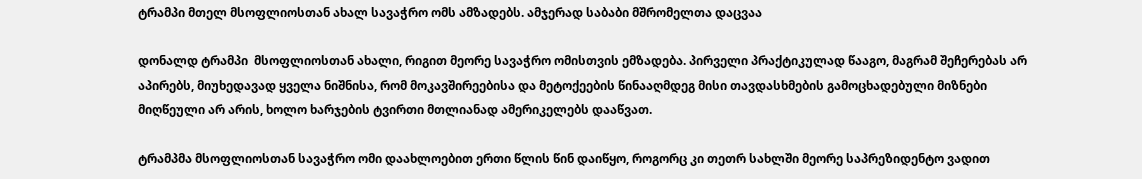ტრამპი მთელ მსოფლიოსთან ახალ სავაჭრო ომს ამზადებს. ამჯერად საბაბი მშრომელთა დაცვაა

დონალდ ტრამპი  მსოფლიოსთან ახალი, რიგით მეორე სავაჭრო ომისთვის ემზადება. პირველი პრაქტიკულად წააგო, მაგრამ შეჩერებას არ აპირებს, მიუხედავად ყველა ნიშნისა, რომ მოკავშირეებისა და მეტოქეების წინააღმდეგ მისი თავდასხმების გამოცხადებული მიზნები მიღწეული არ არის, ხოლო ხარჯების ტვირთი მთლიანად ამერიკელებს დააწვათ.

ტრამპმა მსოფლიოსთან სავაჭრო ომი დაახლოებით ერთი წლის წინ დაიწყო, როგორც კი თეთრ სახლში მეორე საპრეზიდენტო ვადით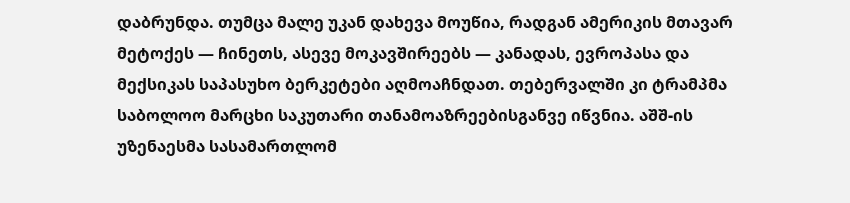დაბრუნდა. თუმცა მალე უკან დახევა მოუწია, რადგან ამერიკის მთავარ მეტოქეს — ჩინეთს, ასევე მოკავშირეებს — კანადას, ევროპასა და მექსიკას საპასუხო ბერკეტები აღმოაჩნდათ. თებერვალში კი ტრამპმა საბოლოო მარცხი საკუთარი თანამოაზრეებისგანვე იწვნია. აშშ-ის უზენაესმა სასამართლომ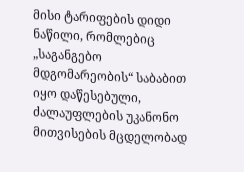მისი ტარიფების დიდი ნაწილი, რომლებიც „საგანგებო მდგომარეობის“ საბაბით იყო დაწესებული, ძალაუფლების უკანონო მითვისების მცდელობად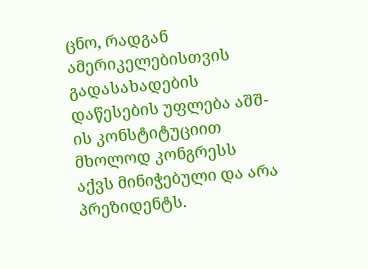ცნო, რადგან ამერიკელებისთვის გადასახადების დაწესების უფლება აშშ-ის კონსტიტუციით მხოლოდ კონგრესს აქვს მინიჭებული და არა პრეზიდენტს.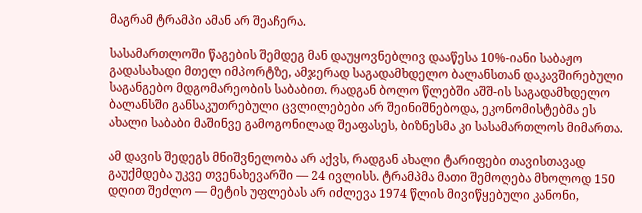მაგრამ ტრამპი ამან არ შეაჩერა.

სასამართლოში წაგების შემდეგ მან დაუყოვნებლივ დააწესა 10%-იანი საბაჟო გადასახადი მთელ იმპორტზე, ამჯერად საგადამხდელო ბალანსთან დაკავშირებული საგანგებო მდგომარეობის საბაბით. რადგან ბოლო წლებში აშშ-ის საგადამხდელო ბალანსში განსაკუთრებული ცვლილებები არ შეინიშნებოდა, ეკონომისტებმა ეს ახალი საბაბი მაშინვე გამოგონილად შეაფასეს, ბიზნესმა კი სასამართლოს მიმართა.

ამ დავის შედეგს მნიშვნელობა არ აქვს, რადგან ახალი ტარიფები თავისთავად გაუქმდება უკვე თვენახევარში — 24 ივლისს. ტრამპმა მათი შემოღება მხოლოდ 150 დღით შეძლო — მეტის უფლებას არ იძლევა 1974 წლის მივიწყებული კანონი,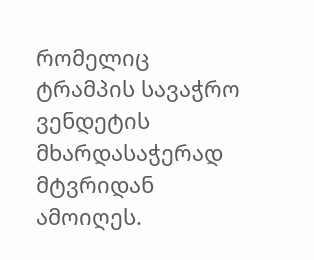რომელიც ტრამპის სავაჭრო ვენდეტის მხარდასაჭერად მტვრიდან ამოიღეს.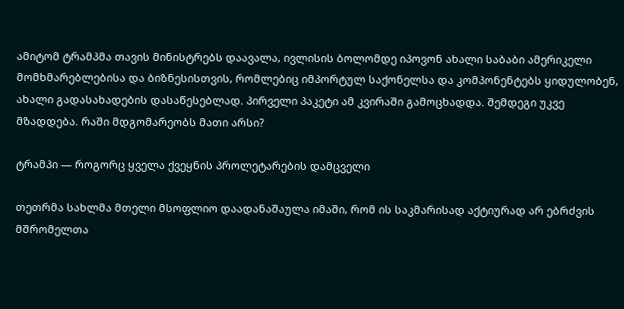ამიტომ ტრამპმა თავის მინისტრებს დაავალა, ივლისის ბოლომდე იპოვონ ახალი საბაბი ამერიკელი მომხმარებლებისა და ბიზნესისთვის, რომლებიც იმპორტულ საქონელსა და კომპონენტებს ყიდულობენ, ახალი გადასახადების დასაწესებლად. პირველი პაკეტი ამ კვირაში გამოცხადდა. შემდეგი უკვე მზადდება. რაში მდგომარეობს მათი არსი?

ტრამპი — როგორც ყველა ქვეყნის პროლეტარების დამცველი

თეთრმა სახლმა მთელი მსოფლიო დაადანაშაულა იმაში, რომ ის საკმარისად აქტიურად არ ებრძვის მშრომელთა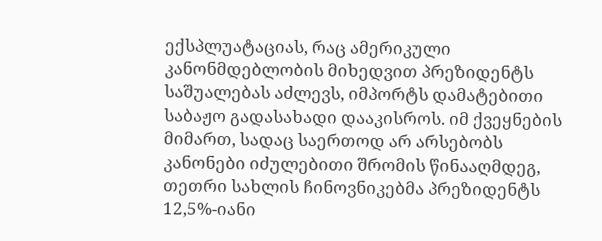ექსპლუატაციას, რაც ამერიკული კანონმდებლობის მიხედვით პრეზიდენტს საშუალებას აძლევს, იმპორტს დამატებითი საბაჟო გადასახადი დააკისროს. იმ ქვეყნების მიმართ, სადაც საერთოდ არ არსებობს კანონები იძულებითი შრომის წინააღმდეგ, თეთრი სახლის ჩინოვნიკებმა პრეზიდენტს 12,5%-იანი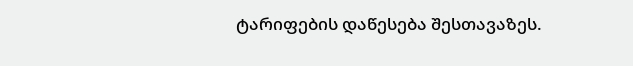ტარიფების დაწესება შესთავაზეს.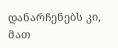დანარჩენებს კი, მათ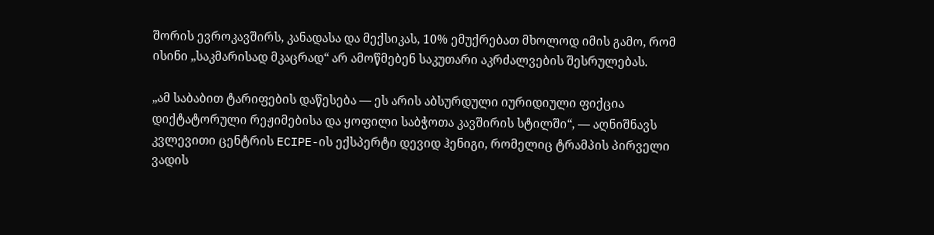შორის ევროკავშირს, კანადასა და მექსიკას, 10% ემუქრებათ მხოლოდ იმის გამო, რომ ისინი „საკმარისად მკაცრად“ არ ამოწმებენ საკუთარი აკრძალვების შესრულებას.

„ამ საბაბით ტარიფების დაწესება — ეს არის აბსურდული იურიდიული ფიქცია დიქტატორული რეჟიმებისა და ყოფილი საბჭოთა კავშირის სტილში“, — აღნიშნავს კვლევითი ცენტრის ECIPE-ის ექსპერტი დევიდ ჰენიგი, რომელიც ტრამპის პირველი ვადის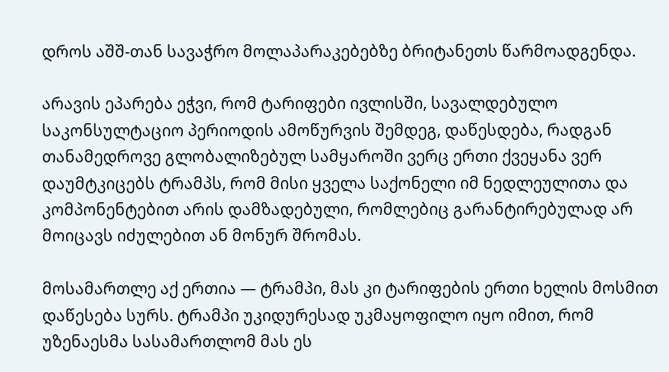დროს აშშ-თან სავაჭრო მოლაპარაკებებზე ბრიტანეთს წარმოადგენდა.

არავის ეპარება ეჭვი, რომ ტარიფები ივლისში, სავალდებულო საკონსულტაციო პერიოდის ამოწურვის შემდეგ, დაწესდება, რადგან თანამედროვე გლობალიზებულ სამყაროში ვერც ერთი ქვეყანა ვერ დაუმტკიცებს ტრამპს, რომ მისი ყველა საქონელი იმ ნედლეულითა და კომპონენტებით არის დამზადებული, რომლებიც გარანტირებულად არ მოიცავს იძულებით ან მონურ შრომას.

მოსამართლე აქ ერთია — ტრამპი, მას კი ტარიფების ერთი ხელის მოსმით დაწესება სურს. ტრამპი უკიდურესად უკმაყოფილო იყო იმით, რომ უზენაესმა სასამართლომ მას ეს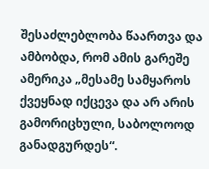შესაძლებლობა წაართვა და ამბობდა, რომ ამის გარეშე ამერიკა „მესამე სამყაროს ქვეყნად იქცევა და არ არის გამორიცხული, საბოლოოდ განადგურდეს“.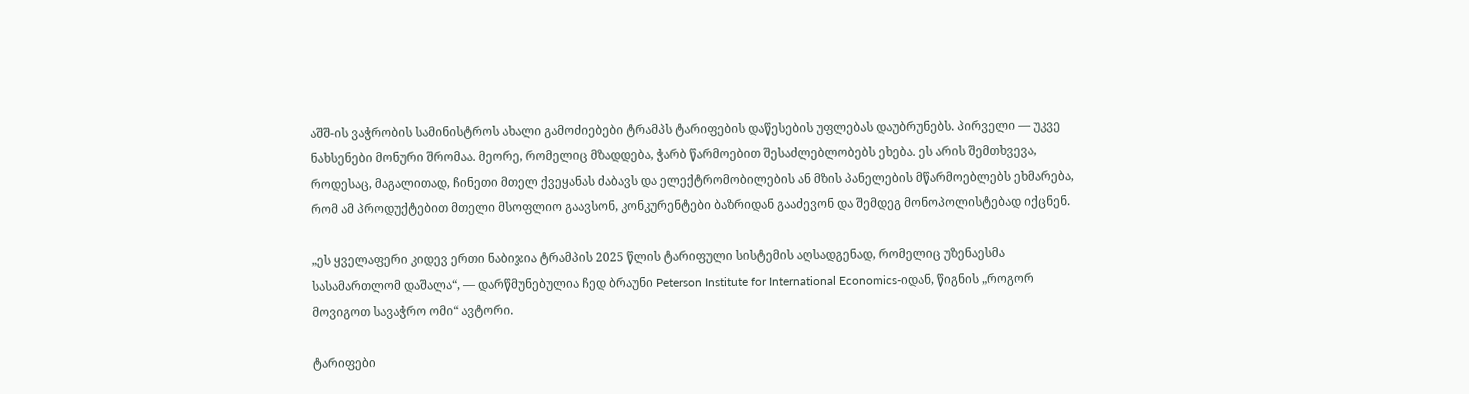აშშ-ის ვაჭრობის სამინისტროს ახალი გამოძიებები ტრამპს ტარიფების დაწესების უფლებას დაუბრუნებს. პირველი — უკვე ნახსენები მონური შრომაა. მეორე, რომელიც მზადდება, ჭარბ წარმოებით შესაძლებლობებს ეხება. ეს არის შემთხვევა, როდესაც, მაგალითად, ჩინეთი მთელ ქვეყანას ძაბავს და ელექტრომობილების ან მზის პანელების მწარმოებლებს ეხმარება, რომ ამ პროდუქტებით მთელი მსოფლიო გაავსონ, კონკურენტები ბაზრიდან გააძევონ და შემდეგ მონოპოლისტებად იქცნენ.

„ეს ყველაფერი კიდევ ერთი ნაბიჯია ტრამპის 2025 წლის ტარიფული სისტემის აღსადგენად, რომელიც უზენაესმა სასამართლომ დაშალა“, — დარწმუნებულია ჩედ ბრაუნი Peterson Institute for International Economics-იდან, წიგნის „როგორ მოვიგოთ სავაჭრო ომი“ ავტორი.

ტარიფები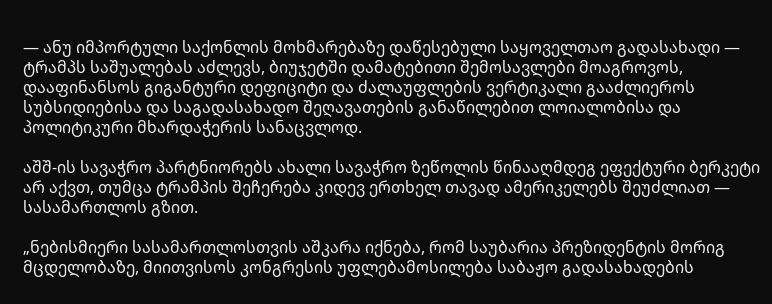— ანუ იმპორტული საქონლის მოხმარებაზე დაწესებული საყოველთაო გადასახადი — ტრამპს საშუალებას აძლევს, ბიუჯეტში დამატებითი შემოსავლები მოაგროვოს, დააფინანსოს გიგანტური დეფიციტი და ძალაუფლების ვერტიკალი გააძლიეროს სუბსიდიებისა და საგადასახადო შეღავათების განაწილებით ლოიალობისა და პოლიტიკური მხარდაჭერის სანაცვლოდ.

აშშ-ის სავაჭრო პარტნიორებს ახალი სავაჭრო ზეწოლის წინააღმდეგ ეფექტური ბერკეტი არ აქვთ, თუმცა ტრამპის შეჩერება კიდევ ერთხელ თავად ამერიკელებს შეუძლიათ — სასამართლოს გზით.

„ნებისმიერი სასამართლოსთვის აშკარა იქნება, რომ საუბარია პრეზიდენტის მორიგ მცდელობაზე, მიითვისოს კონგრესის უფლებამოსილება საბაჟო გადასახადების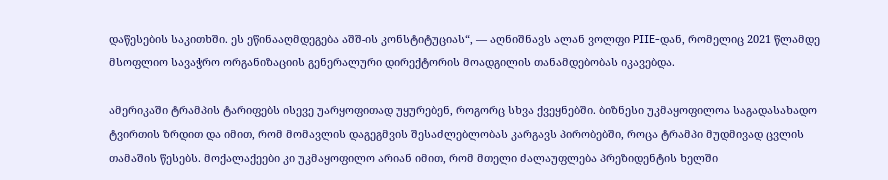დაწესების საკითხში. ეს ეწინააღმდეგება აშშ-ის კონსტიტუციას“, — აღნიშნავს ალან ვოლფი PIIE-დან, რომელიც 2021 წლამდე მსოფლიო სავაჭრო ორგანიზაციის გენერალური დირექტორის მოადგილის თანამდებობას იკავებდა.

ამერიკაში ტრამპის ტარიფებს ისევე უარყოფითად უყურებენ, როგორც სხვა ქვეყნებში. ბიზნესი უკმაყოფილოა საგადასახადო ტვირთის ზრდით და იმით, რომ მომავლის დაგეგმვის შესაძლებლობას კარგავს პირობებში, როცა ტრამპი მუდმივად ცვლის თამაშის წესებს. მოქალაქეები კი უკმაყოფილო არიან იმით, რომ მთელი ძალაუფლება პრეზიდენტის ხელში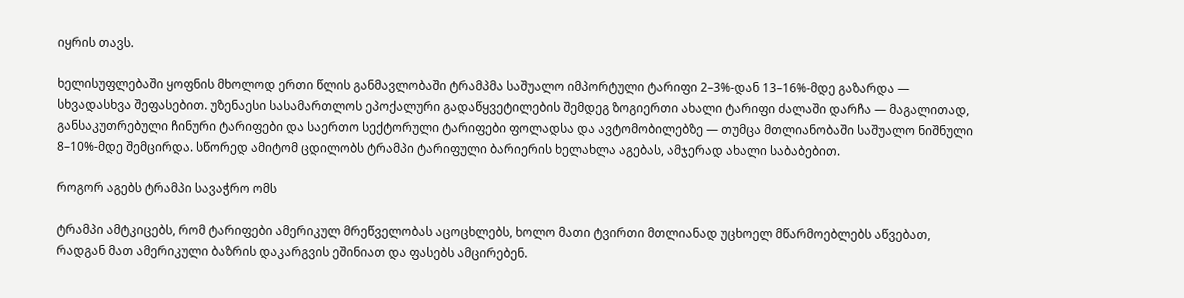იყრის თავს.

ხელისუფლებაში ყოფნის მხოლოდ ერთი წლის განმავლობაში ტრამპმა საშუალო იმპორტული ტარიფი 2–3%-დან 13–16%-მდე გაზარდა — სხვადასხვა შეფასებით. უზენაესი სასამართლოს ეპოქალური გადაწყვეტილების შემდეგ ზოგიერთი ახალი ტარიფი ძალაში დარჩა — მაგალითად, განსაკუთრებული ჩინური ტარიფები და საერთო სექტორული ტარიფები ფოლადსა და ავტომობილებზე — თუმცა მთლიანობაში საშუალო ნიშნული 8–10%-მდე შემცირდა. სწორედ ამიტომ ცდილობს ტრამპი ტარიფული ბარიერის ხელახლა აგებას, ამჯერად ახალი საბაბებით.

როგორ აგებს ტრამპი სავაჭრო ომს

ტრამპი ამტკიცებს, რომ ტარიფები ამერიკულ მრეწველობას აცოცხლებს, ხოლო მათი ტვირთი მთლიანად უცხოელ მწარმოებლებს აწვებათ, რადგან მათ ამერიკული ბაზრის დაკარგვის ეშინიათ და ფასებს ამცირებენ.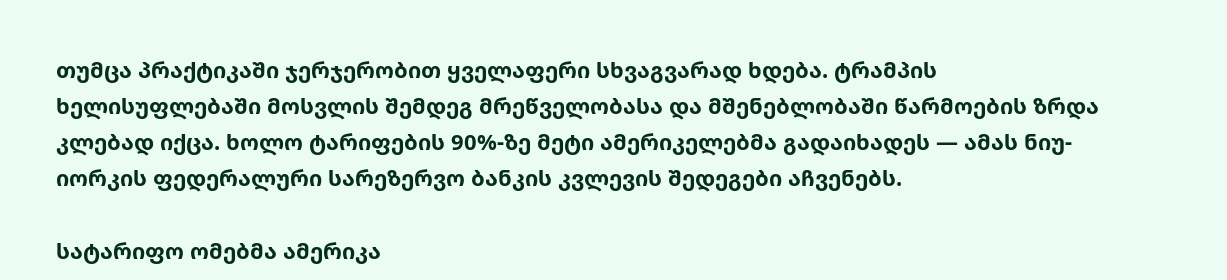თუმცა პრაქტიკაში ჯერჯერობით ყველაფერი სხვაგვარად ხდება. ტრამპის ხელისუფლებაში მოსვლის შემდეგ მრეწველობასა და მშენებლობაში წარმოების ზრდა კლებად იქცა. ხოლო ტარიფების 90%-ზე მეტი ამერიკელებმა გადაიხადეს — ამას ნიუ-იორკის ფედერალური სარეზერვო ბანკის კვლევის შედეგები აჩვენებს.

სატარიფო ომებმა ამერიკა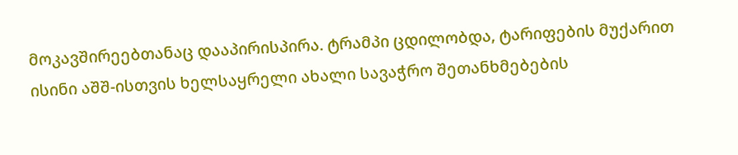მოკავშირეებთანაც დააპირისპირა. ტრამპი ცდილობდა, ტარიფების მუქარით ისინი აშშ-ისთვის ხელსაყრელი ახალი სავაჭრო შეთანხმებების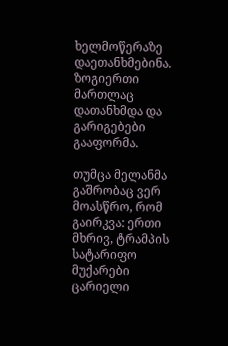ხელმოწერაზე დაეთანხმებინა. ზოგიერთი მართლაც დათანხმდა და გარიგებები გააფორმა.

თუმცა მელანმა გაშრობაც ვერ მოასწრო, რომ გაირკვა: ერთი მხრივ, ტრამპის სატარიფო მუქარები ცარიელი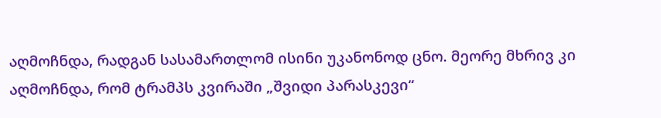აღმოჩნდა, რადგან სასამართლომ ისინი უკანონოდ ცნო. მეორე მხრივ კი აღმოჩნდა, რომ ტრამპს კვირაში „შვიდი პარასკევი“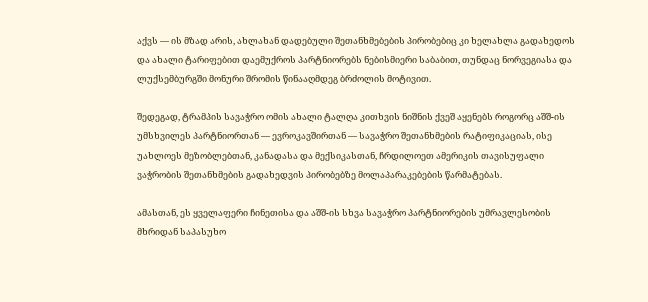აქვს — ის მზად არის, ახლახან დადებული შეთანხმებების პირობებიც კი ხელახლა გადახედოს და ახალი ტარიფებით დაემუქროს პარტნიორებს ნებისმიერი საბაბით, თუნდაც ნორვეგიასა და ლუქსემბურგში მონური შრომის წინააღმდეგ ბრძოლის მოტივით.

შედეგად, ტრამპის სავაჭრო ომის ახალი ტალღა კითხვის ნიშნის ქვეშ აყენებს როგორც აშშ-ის უმსხვილეს პარტნიორთან — ევროკავშირთან — სავაჭრო შეთანხმების რატიფიკაციას, ისე უახლოეს მეზობლებთან, კანადასა და მექსიკასთან, ჩრდილოეთ ამერიკის თავისუფალი ვაჭრობის შეთანხმების გადახედვის პირობებზე მოლაპარაკებების წარმატებას.

ამასთან, ეს ყველაფერი ჩინეთისა და აშშ-ის სხვა სავაჭრო პარტნიორების უმრავლესობის მხრიდან საპასუხო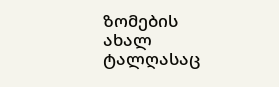ზომების ახალ ტალღასაც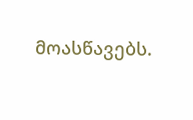მოასწავებს.